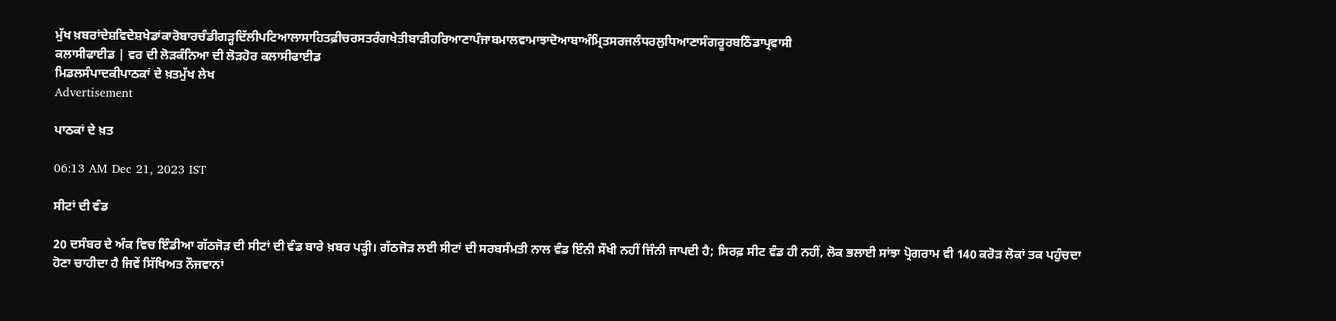ਮੁੱਖ ਖ਼ਬਰਾਂਦੇਸ਼ਵਿਦੇਸ਼ਖੇਡਾਂਕਾਰੋਬਾਰਚੰਡੀਗੜ੍ਹਦਿੱਲੀਪਟਿਆਲਾਸਾਹਿਤਫ਼ੀਚਰਸਤਰੰਗਖੇਤੀਬਾੜੀਹਰਿਆਣਾਪੰਜਾਬਮਾਲਵਾਮਾਝਾਦੋਆਬਾਅੰਮ੍ਰਿਤਸਰਜਲੰਧਰਲੁਧਿਆਣਾਸੰਗਰੂਰਬਠਿੰਡਾਪ੍ਰਵਾਸੀ
ਕਲਾਸੀਫਾਈਡ | ਵਰ ਦੀ ਲੋੜਕੰਨਿਆ ਦੀ ਲੋੜਹੋਰ ਕਲਾਸੀਫਾਈਡ
ਮਿਡਲਸੰਪਾਦਕੀਪਾਠਕਾਂ ਦੇ ਖ਼ਤਮੁੱਖ ਲੇਖ
Advertisement

ਪਾਠਕਾਂ ਦੇ ਖ਼ਤ

06:13 AM Dec 21, 2023 IST

ਸੀਟਾਂ ਦੀ ਵੰਡ

20 ਦਸੰਬਰ ਦੇ ਅੰਕ ਵਿਚ ਇੰਡੀਆ ਗੱਠਜੋੜ ਦੀ ਸੀਟਾਂ ਦੀ ਵੰਡ ਬਾਰੇ ਖ਼ਬਰ ਪੜ੍ਹੀ। ਗੱਠਜੋੜ ਲਈ ਸੀਟਾਂ ਦੀ ਸਰਬਸੰਮਤੀ ਨਾਲ ਵੰਡ ਇੰਨੀ ਸੌਖੀ ਨਹੀਂ ਜਿੰਨੀ ਜਾਪਦੀ ਹੈ; ਸਿਰਫ਼ ਸੀਟ ਵੰਡ ਹੀ ਨਹੀਂ, ਲੋਕ ਭਲਾਈ ਸਾਂਝਾ ਪ੍ਰੋਗਰਾਮ ਵੀ 140 ਕਰੋੜ ਲੋਕਾਂ ਤਕ ਪਹੁੰਚਦਾ ਹੋਣਾ ਚਾਹੀਦਾ ਹੈ ਜਿਵੇਂ ਸਿੱਖਿਅਤ ਨੌਜਵਾਨਾਂ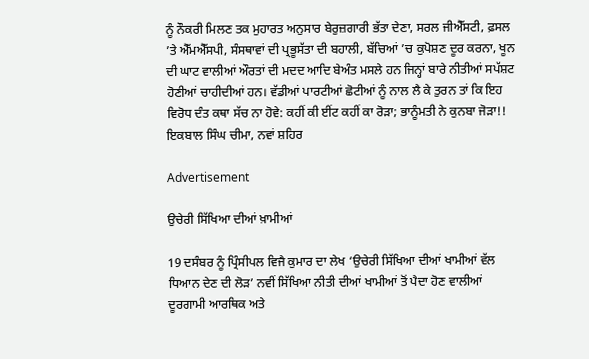ਨੂੰ ਨੌਕਰੀ ਮਿਲਣ ਤਕ ਮੁਹਾਰਤ ਅਨੁਸਾਰ ਬੇਰੁਜ਼ਗਾਰੀ ਭੱਤਾ ਦੇਣਾ, ਸਰਲ ਜੀਐੱਸਟੀ, ਫ਼ਸਲ ’ਤੇ ਐੱਮਐੱਸਪੀ, ਸੰਸਥਾਵਾਂ ਦੀ ਪ੍ਰਭੂਸੱਤਾ ਦੀ ਬਹਾਲੀ, ਬੱਚਿਆਂ ’ਚ ਕੁਪੋਸ਼ਣ ਦੂਰ ਕਰਨਾ, ਖੂਨ ਦੀ ਘਾਟ ਵਾਲੀਆਂ ਔਰਤਾਂ ਦੀ ਮਦਦ ਆਦਿ ਬੇਅੰਤ ਮਸਲੇ ਹਨ ਜਿਨ੍ਹਾਂ ਬਾਰੇ ਨੀਤੀਆਂ ਸਪੱਸ਼ਟ ਹੋਣੀਆਂ ਚਾਹੀਦੀਆਂ ਹਨ। ਵੱਡੀਆਂ ਪਾਰਟੀਆਂ ਛੋਟੀਆਂ ਨੂੰ ਨਾਲ ਲੈ ਕੇ ਤੁਰਨ ਤਾਂ ਕਿ ਇਹ ਵਿਰੋਧ ਦੰਤ ਕਥਾ ਸੱਚ ਨਾ ਹੋਵੇ: ਕਹੀਂ ਕੀ ਈਂਟ ਕਹੀਂ ਕਾ ਰੋੜਾ; ਭਾਨੂੰਮਤੀ ਨੇ ਕੁਨਬਾ ਜੋੜਾ!!
ਇਕਬਾਲ ਸਿੰਘ ਚੀਮਾ, ਨਵਾਂ ਸ਼ਹਿਰ

Advertisement

ਉਚੇਰੀ ਸਿੱਖਿਆ ਦੀਆਂ ਖ਼ਾਮੀਆਂ

19 ਦਸੰਬਰ ਨੂੰ ਪ੍ਰਿੰਸੀਪਲ ਵਿਜੈ ਕੁਮਾਰ ਦਾ ਲੇਖ ‘ਉਚੇਰੀ ਸਿੱਖਿਆ ਦੀਆਂ ਖਾਮੀਆਂ ਵੱਲ ਧਿਆਨ ਦੇਣ ਦੀ ਲੋੜ’ ਨਵੀਂ ਸਿੱਖਿਆ ਨੀਤੀ ਦੀਆਂ ਖਾਮੀਆਂ ਤੋਂ ਪੈਦਾ ਹੋਣ ਵਾਲੀਆਂ ਦੂਰਗਾਮੀ ਆਰਥਿਕ ਅਤੇ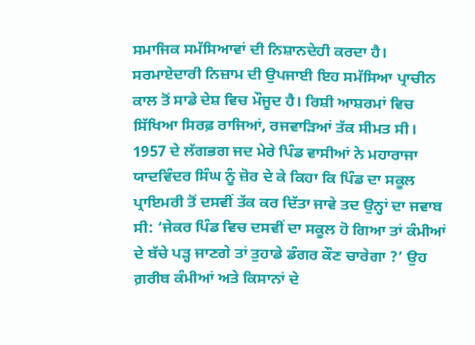ਸਮਾਜਿਕ ਸਮੱਸਿਆਵਾਂ ਦੀ ਨਿਸ਼ਾਨਦੇਹੀ ਕਰਦਾ ਹੈ। ਸਰਮਾਏਦਾਰੀ ਨਿਜ਼ਾਮ ਦੀ ਉਪਜਾਈ ਇਹ ਸਮੱਸਿਆ ਪ੍ਰਾਚੀਨ ਕਾਲ ਤੋਂ ਸਾਡੇ ਦੇਸ਼ ਵਿਚ ਮੌਜੂਦ ਹੈ। ਰਿਸ਼ੀ ਆਸ਼ਰਮਾਂ ਵਿਚ ਸਿੱਖਿਆ ਸਿਰਫ਼ ਰਾਜਿਆਂ, ਰਜਵਾੜਿਆਂ ਤੱਕ ਸੀਮਤ ਸੀ। 1957 ਦੇ ਲੱਗਭਗ ਜਦ ਮੇਰੇ ਪਿੰਡ ਵਾਸੀਆਂ ਨੇ ਮਹਾਰਾਜਾ ਯਾਦਵਿੰਦਰ ਸਿੰਘ ਨੂੰ ਜ਼ੋਰ ਦੇ ਕੇ ਕਿਹਾ ਕਿ ਪਿੰਡ ਦਾ ਸਕੂਲ ਪ੍ਰਾਇਮਰੀ ਤੋਂ ਦਸਵੀਂ ਤੱਕ ਕਰ ਦਿੱਤਾ ਜਾਵੇ ਤਦ ਉਨ੍ਹਾਂ ਦਾ ਜਵਾਬ ਸੀ: ‘ਜੇਕਰ ਪਿੰਡ ਵਿਚ ਦਸਵੀਂ ਦਾ ਸਕੂਲ ਹੋ ਗਿਆ ਤਾਂ ਕੰਮੀਆਂ ਦੇ ਬੱਚੇ ਪੜ੍ਹ ਜਾਣਗੇ ਤਾਂ ਤੁਹਾਡੇ ਡੰਗਰ ਕੌਣ ਚਾਰੇਗਾ ?’ ਉਹ ਗ਼ਰੀਬ ਕੰਮੀਆਂ ਅਤੇ ਕਿਸਾਨਾਂ ਦੇ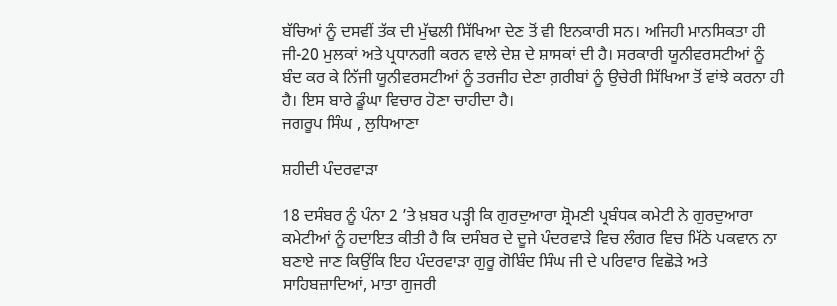ਬੱਚਿਆਂ ਨੂੰ ਦਸਵੀਂ ਤੱਕ ਦੀ ਮੁੱਢਲੀ ਸਿੱਖਿਆ ਦੇਣ ਤੋਂ ਵੀ ਇਨਕਾਰੀ ਸਨ। ਅਜਿਹੀ ਮਾਨਸਿਕਤਾ ਹੀ ਜੀ-20 ਮੁਲਕਾਂ ਅਤੇ ਪ੍ਰਧਾਨਗੀ ਕਰਨ ਵਾਲੇ ਦੇਸ਼ ਦੇ ਸ਼ਾਸਕਾਂ ਦੀ ਹੈ। ਸਰਕਾਰੀ ਯੂਨੀਵਰਸਟੀਆਂ ਨੂੰ ਬੰਦ ਕਰ ਕੇ ਨਿੱਜੀ ਯੂਨੀਵਰਸਟੀਆਂ ਨੂੰ ਤਰਜੀਹ ਦੇਣਾ ਗ਼ਰੀਬਾਂ ਨੂੰ ਉਚੇਰੀ ਸਿੱਖਿਆ ਤੋਂ ਵਾਂਝੇ ਕਰਨਾ ਹੀ ਹੈ। ਇਸ ਬਾਰੇ ਡੂੰਘਾ ਵਿਚਾਰ ਹੋਣਾ ਚਾਹੀਦਾ ਹੈ।
ਜਗਰੂਪ ਸਿੰਘ , ਲੁਧਿਆਣਾ

ਸ਼ਹੀਦੀ ਪੰਦਰਵਾੜਾ

18 ਦਸੰਬਰ ਨੂੰ ਪੰਨਾ 2 ’ਤੇ ਖ਼ਬਰ ਪੜ੍ਹੀ ਕਿ ਗੁਰਦੁਆਰਾ ਸ਼੍ਰੋਮਣੀ ਪ੍ਰਬੰਧਕ ਕਮੇਟੀ ਨੇ ਗੁਰਦੁਆਰਾ ਕਮੇਟੀਆਂ ਨੂੰ ਹਦਾਇਤ ਕੀਤੀ ਹੈ ਕਿ ਦਸੰਬਰ ਦੇ ਦੂਜੇ ਪੰਦਰਵਾੜੇ ਵਿਚ ਲੰਗਰ ਵਿਚ ਮਿੱਠੇ ਪਕਵਾਨ ਨਾ ਬਣਾਏ ਜਾਣ ਕਿਉਂਕਿ ਇਹ ਪੰਦਰਵਾੜਾ ਗੁਰੂ ਗੋਬਿੰਦ ਸਿੰਘ ਜੀ ਦੇ ਪਰਿਵਾਰ ਵਿਛੋੜੇ ਅਤੇ ਸਾਹਿਬਜ਼ਾਦਿਆਂ, ਮਾਤਾ ਗੁਜਰੀ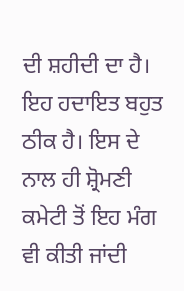ਦੀ ਸ਼ਹੀਦੀ ਦਾ ਹੈ। ਇਹ ਹਦਾਇਤ ਬਹੁਤ ਠੀਕ ਹੈ। ਇਸ ਦੇ ਨਾਲ ਹੀ ਸ਼੍ਰੋਮਣੀ ਕਮੇਟੀ ਤੋਂ ਇਹ ਮੰਗ ਵੀ ਕੀਤੀ ਜਾਂਦੀ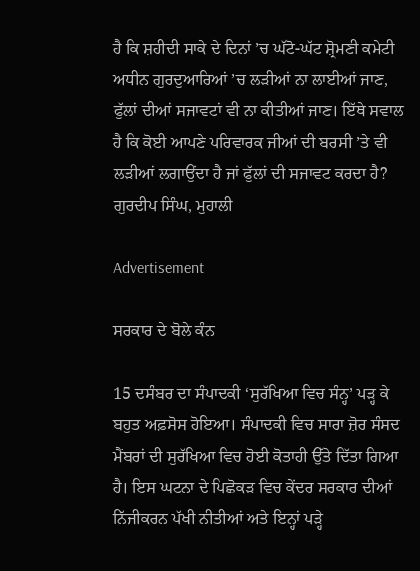ਹੈ ਕਿ ਸ਼ਹੀਦੀ ਸਾਕੇ ਦੇ ਦਿਨਾਂ ’ਚ ਘੱਟੋ-ਘੱਟ ਸ਼੍ਰੋਮਣੀ ਕਮੇਟੀ ਅਧੀਨ ਗੁਰਦੁਆਰਿਆਂ ’ਚ ਲੜੀਆਂ ਨਾ ਲਾਈਆਂ ਜਾਣ, ਫੁੱਲਾਂ ਦੀਆਂ ਸਜਾਵਟਾਂ ਵੀ ਨਾ ਕੀਤੀਆਂ ਜਾਣ। ਇੱਥੇ ਸਵਾਲ ਹੈ ਕਿ ਕੋਈ ਆਪਣੇ ਪਰਿਵਾਰਕ ਜੀਆਂ ਦੀ ਬਰਸੀ ’ਤੇ ਵੀ ਲੜੀਆਂ ਲਗਾਉਂਦਾ ਹੈ ਜਾਂ ਫੁੱਲਾਂ ਦੀ ਸਜਾਵਟ ਕਰਦਾ ਹੈ?
ਗੁਰਦੀਪ ਸਿੰਘ, ਮੁਹਾਲੀ

Advertisement

ਸਰਕਾਰ ਦੇ ਬੋਲੇ ਕੰਨ

15 ਦਸੰਬਰ ਦਾ ਸੰਪਾਦਕੀ ‘ਸੁਰੱਖਿਆ ਵਿਚ ਸੰਨ੍ਹ’ ਪੜ੍ਹ ਕੇ ਬਹੁਤ ਅਫ਼ਸੋਸ ਹੋਇਆ। ਸੰਪਾਦਕੀ ਵਿਚ ਸਾਰਾ ਜ਼ੋਰ ਸੰਸਦ ਮੈਂਬਰਾਂ ਦੀ ਸੁਰੱਖਿਆ ਵਿਚ ਹੋਈ ਕੋਤਾਹੀ ਉੱਤੇ ਦਿੱਤਾ ਗਿਆ ਹੈ। ਇਸ ਘਟਨਾ ਦੇ ਪਿਛੋਕੜ ਵਿਚ ਕੇਂਦਰ ਸਰਕਾਰ ਦੀਆਂ ਨਿੱਜੀਕਰਨ ਪੱਖੀ ਨੀਤੀਆਂ ਅਤੇ ਇਨ੍ਹਾਂ ਪੜ੍ਹੇ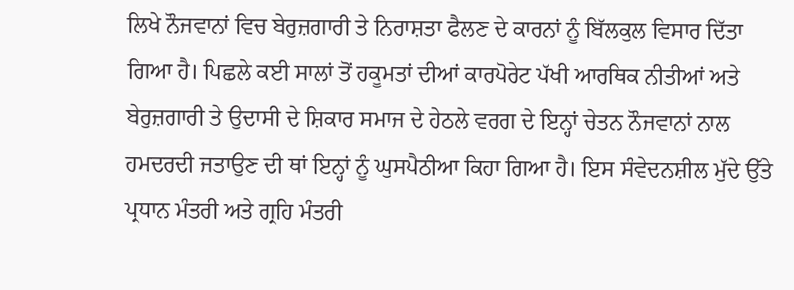ਲਿਖੇ ਨੌਜਵਾਨਾਂ ਵਿਚ ਬੇਰੁਜ਼ਗਾਰੀ ਤੇ ਨਿਰਾਸ਼ਤਾ ਫੈਲਣ ਦੇ ਕਾਰਨਾਂ ਨੂੰ ਬਿੱਲਕੁਲ ਵਿਸਾਰ ਦਿੱਤਾ ਗਿਆ ਹੈ। ਪਿਛਲੇ ਕਈ ਸਾਲਾਂ ਤੋਂ ਹਕੂਮਤਾਂ ਦੀਆਂ ਕਾਰਪੋਰੇਟ ਪੱਖੀ ਆਰਥਿਕ ਨੀਤੀਆਂ ਅਤੇ ਬੇਰੁਜ਼ਗਾਰੀ ਤੇ ਉਦਾਸੀ ਦੇ ਸ਼ਿਕਾਰ ਸਮਾਜ ਦੇ ਹੇਠਲੇ ਵਰਗ ਦੇ ਇਨ੍ਹਾਂ ਚੇਤਨ ਨੌਜਵਾਨਾਂ ਨਾਲ ਹਮਦਰਦੀ ਜਤਾਉਣ ਦੀ ਥਾਂ ਇਨ੍ਹਾਂ ਨੂੰ ਘੁਸਪੈਠੀਆ ਕਿਹਾ ਗਿਆ ਹੈ। ਇਸ ਸੰਵੇਦਨਸ਼ੀਲ ਮੁੱਦੇ ਉੱਤੇ ਪ੍ਰਧਾਨ ਮੰਤਰੀ ਅਤੇ ਗ੍ਰਹਿ ਮੰਤਰੀ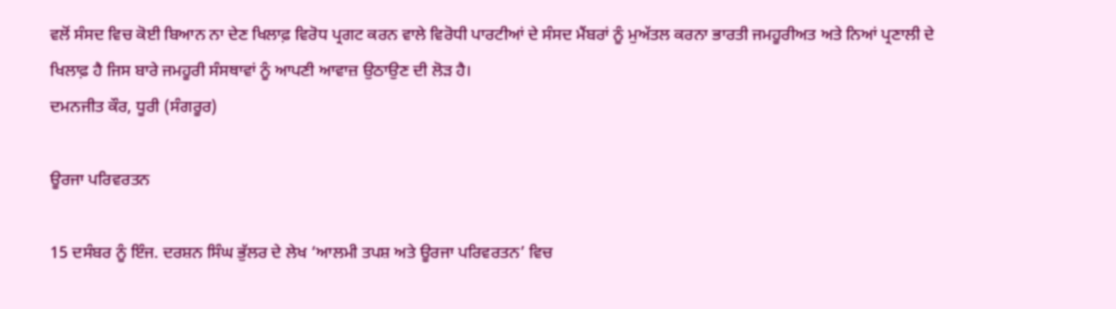ਵਲੋਂ ਸੰਸਦ ਵਿਚ ਕੋਈ ਬਿਆਨ ਨਾ ਦੇਣ ਖਿਲਾਫ਼ ਵਿਰੋਧ ਪ੍ਰਗਟ ਕਰਨ ਵਾਲੇ ਵਿਰੋਧੀ ਪਾਰਟੀਆਂ ਦੇ ਸੰਸਦ ਮੈਂਬਰਾਂ ਨੂੰ ਮੁਅੱਤਲ ਕਰਨਾ ਭਾਰਤੀ ਜਮਹੂਰੀਅਤ ਅਤੇ ਨਿਆਂ ਪ੍ਰਣਾਲੀ ਦੇ ਖਿਲਾਫ਼ ਹੈ ਜਿਸ ਬਾਰੇ ਜਮਹੂਰੀ ਸੰਸਥਾਵਾਂ ਨੂੰ ਆਪਣੀ ਆਵਾਜ਼ ਉਠਾਉਣ ਦੀ ਲੋੜ ਹੈ।
ਦਮਨਜੀਤ ਕੌਰ, ਧੂਰੀ (ਸੰਗਰੂਰ)

ਊਰਜਾ ਪਰਿਵਰਤਨ

15 ਦਸੰਬਰ ਨੂੰ ਇੰਜ. ਦਰਸ਼ਨ ਸਿੰਘ ਭੁੱਲਰ ਦੇ ਲੇਖ ‘ਆਲਮੀ ਤਪਸ਼ ਅਤੇ ਊਰਜਾ ਪਰਿਵਰਤਨ’ ਵਿਚ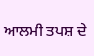ਆਲਮੀ ਤਪਸ਼ ਦੇ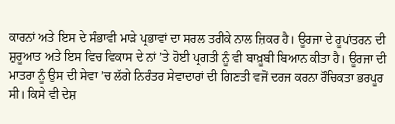ਕਾਰਨਾਂ ਅਤੇ ਇਸ ਦੇ ਸੰਭਾਵੀ ਮਾੜੇ ਪ੍ਰਭਾਵਾਂ ਦਾ ਸਰਲ ਤਰੀਕੇ ਨਾਲ ਜ਼ਿਕਰ ਹੈ। ਊਰਜਾ ਦੇ ਰੂਪਾਂਤਰਨ ਦੀ ਸ਼ੁਰੂਆਤ ਅਤੇ ਇਸ ਵਿਚ ਵਿਕਾਸ ਦੇ ਨਾਂ ’ਤੇ ਹੋਈ ਪ੍ਰਗਤੀ ਨੂੰ ਵੀ ਬਾਖ਼ੂਬੀ ਬਿਆਨ ਕੀਤਾ ਹੈ। ਊਰਜਾ ਦੀ ਮਾਤਰਾ ਨੂੰ ਉਸ ਦੀ ਸੇਵਾ ’ਚ ਲੱਗੇ ਨਿਰੰਤਰ ਸੇਵਾਦਾਰਾਂ ਦੀ ਗਿਣਤੀ ਵਜੋਂ ਦਰਜ ਕਰਨਾ ਰੌਚਿਕਤਾ ਭਰਪੂਰ ਸੀ। ਕਿਸੇ ਵੀ ਦੇਸ਼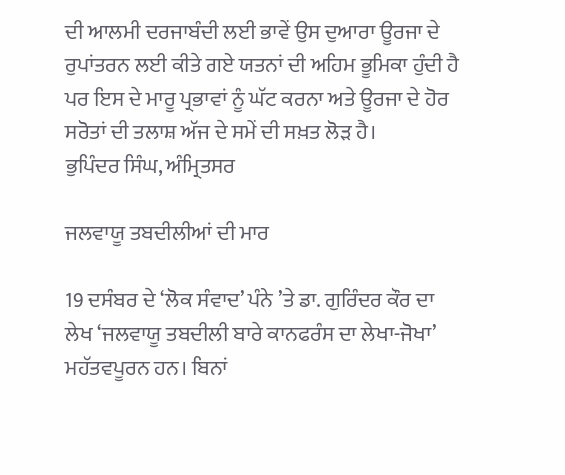ਦੀ ਆਲਮੀ ਦਰਜਾਬੰਦੀ ਲਈ ਭਾਵੇਂ ਉਸ ਦੁਆਰਾ ਊਰਜਾ ਦੇ ਰੁਪਾਂਤਰਨ ਲਈ ਕੀਤੇ ਗਏ ਯਤਨਾਂ ਦੀ ਅਹਿਮ ਭੂਮਿਕਾ ਹੁੰਦੀ ਹੈ ਪਰ ਇਸ ਦੇ ਮਾਰੂ ਪ੍ਰਭਾਵਾਂ ਨੂੰ ਘੱਟ ਕਰਨਾ ਅਤੇ ਊਰਜਾ ਦੇ ਹੋਰ ਸਰੋਤਾਂ ਦੀ ਤਲਾਸ਼ ਅੱਜ ਦੇ ਸਮੇਂ ਦੀ ਸਖ਼ਤ ਲੋੜ ਹੈ।
ਭੁਪਿੰਦਰ ਸਿੰਘ, ਅੰਮ੍ਰਿਤਸਰ

ਜਲਵਾਯੂ ਤਬਦੀਲੀਆਂ ਦੀ ਮਾਰ

19 ਦਸੰਬਰ ਦੇ ‘ਲੋਕ ਸੰਵਾਦ’ ਪੰਨੇ ’ਤੇ ਡਾ. ਗੁਰਿੰਦਰ ਕੌਰ ਦਾ ਲੇਖ ‘ਜਲਵਾਯੂ ਤਬਦੀਲੀ ਬਾਰੇ ਕਾਨਫਰੰਸ ਦਾ ਲੇਖਾ-ਜੋਖਾ’ ਮਹੱਤਵਪੂਰਨ ਹਨ। ਬਿਨਾਂ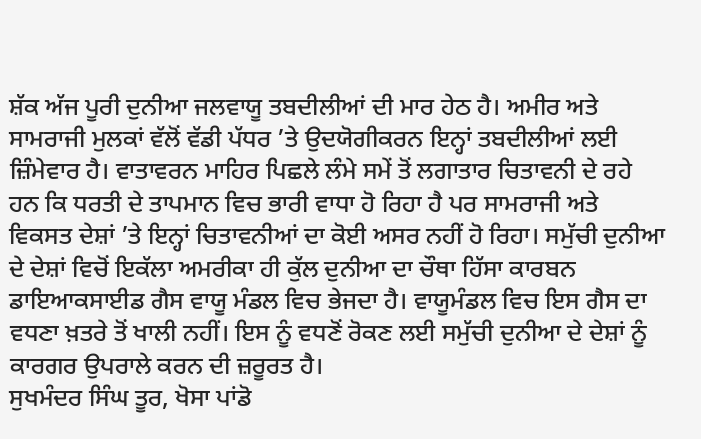ਸ਼ੱਕ ਅੱਜ ਪੂਰੀ ਦੁਨੀਆ ਜਲਵਾਯੂ ਤਬਦੀਲੀਆਂ ਦੀ ਮਾਰ ਹੇਠ ਹੈ। ਅਮੀਰ ਅਤੇ ਸਾਮਰਾਜੀ ਮੁਲਕਾਂ ਵੱਲੋਂ ਵੱਡੀ ਪੱਧਰ ’ਤੇ ਉਦਯੋਗੀਕਰਨ ਇਨ੍ਹਾਂ ਤਬਦੀਲੀਆਂ ਲਈ ਜ਼ਿੰਮੇਵਾਰ ਹੈ। ਵਾਤਾਵਰਨ ਮਾਹਿਰ ਪਿਛਲੇ ਲੰਮੇ ਸਮੇਂ ਤੋਂ ਲਗਾਤਾਰ ਚਿਤਾਵਨੀ ਦੇ ਰਹੇ ਹਨ ਕਿ ਧਰਤੀ ਦੇ ਤਾਪਮਾਨ ਵਿਚ ਭਾਰੀ ਵਾਧਾ ਹੋ ਰਿਹਾ ਹੈ ਪਰ ਸਾਮਰਾਜੀ ਅਤੇ ਵਿਕਸਤ ਦੇਸ਼ਾਂ ’ਤੇ ਇਨ੍ਹਾਂ ਚਿਤਾਵਨੀਆਂ ਦਾ ਕੋਈ ਅਸਰ ਨਹੀਂ ਹੋ ਰਿਹਾ। ਸਮੁੱਚੀ ਦੁਨੀਆ ਦੇ ਦੇਸ਼ਾਂ ਵਿਚੋਂ ਇਕੱਲਾ ਅਮਰੀਕਾ ਹੀ ਕੁੱਲ ਦੁਨੀਆ ਦਾ ਚੌਥਾ ਹਿੱਸਾ ਕਾਰਬਨ ਡਾਇਆਕਸਾਈਡ ਗੈਸ ਵਾਯੂ ਮੰਡਲ ਵਿਚ ਭੇਜਦਾ ਹੈ। ਵਾਯੂਮੰਡਲ ਵਿਚ ਇਸ ਗੈਸ ਦਾ ਵਧਣਾ ਖ਼ਤਰੇ ਤੋਂ ਖਾਲੀ ਨਹੀਂ। ਇਸ ਨੂੰ ਵਧਣੋਂ ਰੋਕਣ ਲਈ ਸਮੁੱਚੀ ਦੁਨੀਆ ਦੇ ਦੇਸ਼ਾਂ ਨੂੰ ਕਾਰਗਰ ਉਪਰਾਲੇ ਕਰਨ ਦੀ ਜ਼ਰੂਰਤ ਹੈ।
ਸੁਖਮੰਦਰ ਸਿੰਘ ਤੂਰ, ਖੋਸਾ ਪਾਂਡੋ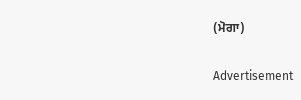(ਮੋਗਾ)

Advertisement